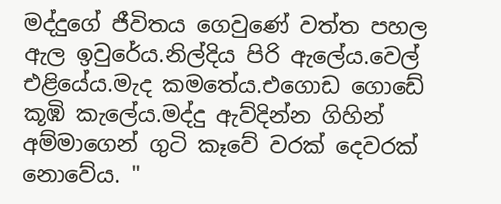මද්දුගේ ජීවිතය ගෙවුණේ වත්ත පහල ඇල ඉවුරේය.නිල්දිය පිරි ඇලේය.වෙල් එළියේය.මැද කමතේය.එගොඩ ගොඩේ කූඹි කැලේය.මද්දු ඇව්දින්න ගිහින් අම්මාගෙන් ගුටි කෑවේ වරක් දෙවරක් නොවේය. "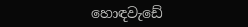හොඳවැඩේ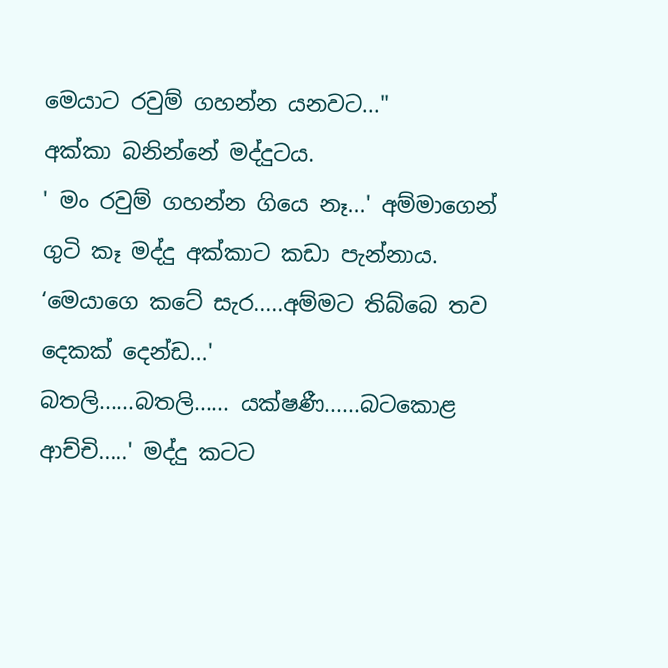මෙයාට රවුම් ගහන්න යනවට..."
අක්කා බනින්නේ මද්දුටය.
' මං රවුම් ගහන්න ගියෙ නෑ...' අම්මාගෙන් ගුටි කෑ මද්දු අක්කාට කඩා පැන්නාය. ‘මෙයාගෙ කටේ සැර.....අම්මට තිබ්බෙ තව දෙකක් දෙන්ඩ...'
බතලි......බතලි...... යක්ෂණී......බටකොළ ආච්චි.....' මද්දු කටට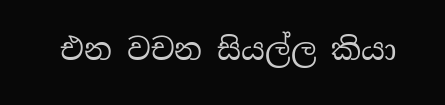එන වචන සියල්ල කියා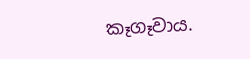කෑගෑවාය.